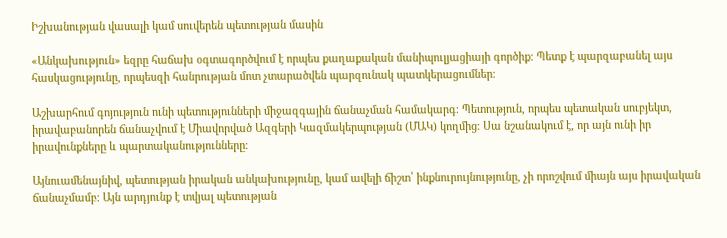Իշխանության վասալի կամ սուվերեն պետության մասին

«Անկախություն» եզրը հաճախ օգտագործվում է որպես քաղաքական մանիպուլյացիայի գործիք։ Պետք է պարզաբանել այս հասկացությունը, որպեսզի հանրության մոտ չտարածվեն պարզունակ պատկերացումներ։

Աշխարհում գոյություն ունի պետությունների միջազգային ճանաչման համակարգ։ Պետություն, որպես պետական սուբյեկտ, իրավաբանորեն ճանաչվում է Միավորված Ազգերի Կազմակերպության (ՄԱԿ) կողմից։ Սա նշանակում է, որ այն ունի իր իրավունքները և պարտականությունները։

Այնուամենայնիվ, պետության իրական անկախությունը, կամ ավելի ճիշտ՝ ինքնուրույնությունը, չի որոշվում միայն այս իրավական ճանաչմամբ։ Այն արդյունք է տվյալ պետության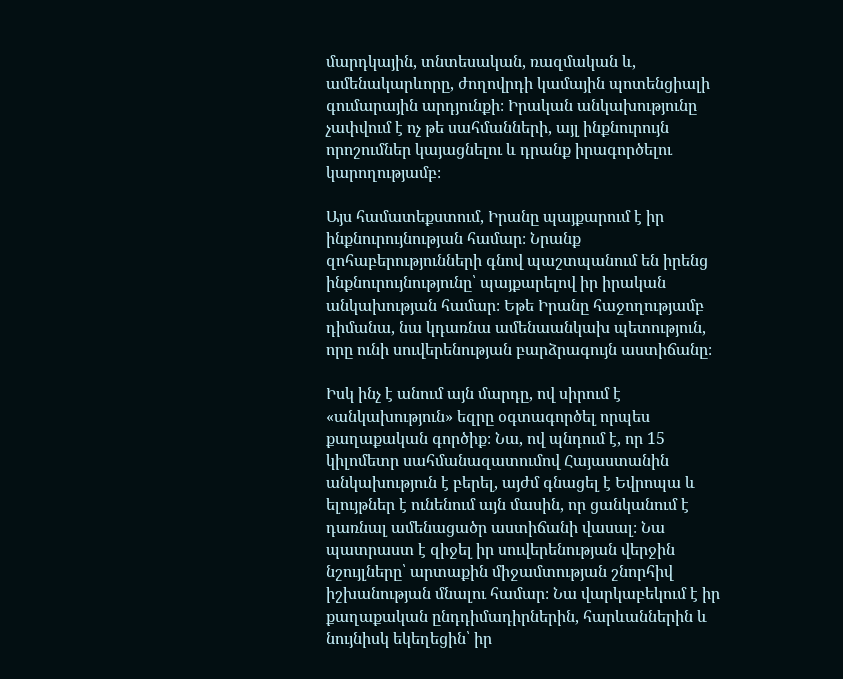մարդկային, տնտեսական, ռազմական և, ամենակարևորը, ժողովրդի կամային պոտենցիալի գումարային արդյունքի։ Իրական անկախությունը չափվում է ոչ թե սահմանների, այլ ինքնուրույն որոշումներ կայացնելու և դրանք իրագործելու կարողությամբ։

Այս համատեքստում, Իրանը պայքարում է իր ինքնուրույնության համար։ Նրանք զոհաբերությունների գնով պաշտպանում են իրենց ինքնուրույնությունը՝ պայքարելով իր իրական անկախության համար։ Եթե Իրանը հաջողությամբ դիմանա, նա կդառնա ամենաանկախ պետություն, որը ունի սուվերենության բարձրագույն աստիճանը։

Իսկ ինչ է անում այն մարդը, ով սիրում է «անկախություն» եզրը օգտագործել որպես քաղաքական գործիք։ Նա, ով պնդում է, որ 15 կիլոմետր սահմանազատումով Հայաստանին անկախություն է բերել, այժմ գնացել է Եվրոպա և ելույթներ է ունենում այն մասին, որ ցանկանում է դառնալ ամենացածր աստիճանի վասալ։ Նա պատրաստ է զիջել իր սուվերենության վերջին նշույլները՝ արտաքին միջամտության շնորհիվ իշխանության մնալու համար։ Նա վարկաբեկում է իր քաղաքական ընդդիմադիրներին, հարևաններին և նույնիսկ եկեղեցին՝ իր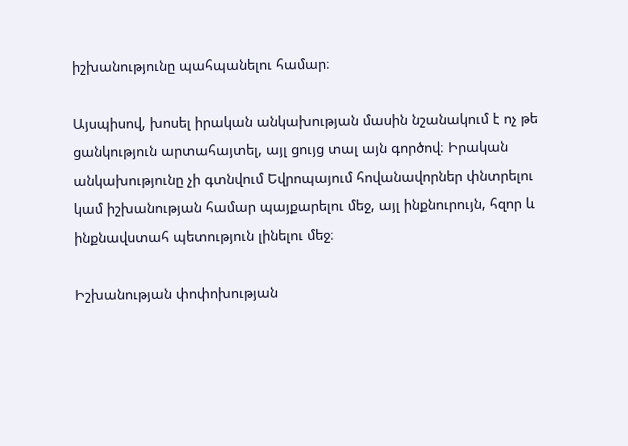իշխանությունը պահպանելու համար։

Այսպիսով, խոսել իրական անկախության մասին նշանակում է ոչ թե ցանկություն արտահայտել, այլ ցույց տալ այն գործով։ Իրական անկախությունը չի գտնվում Եվրոպայում հովանավորներ փնտրելու կամ իշխանության համար պայքարելու մեջ, այլ ինքնուրույն, հզոր և ինքնավստահ պետություն լինելու մեջ։

Իշխանության փոփոխության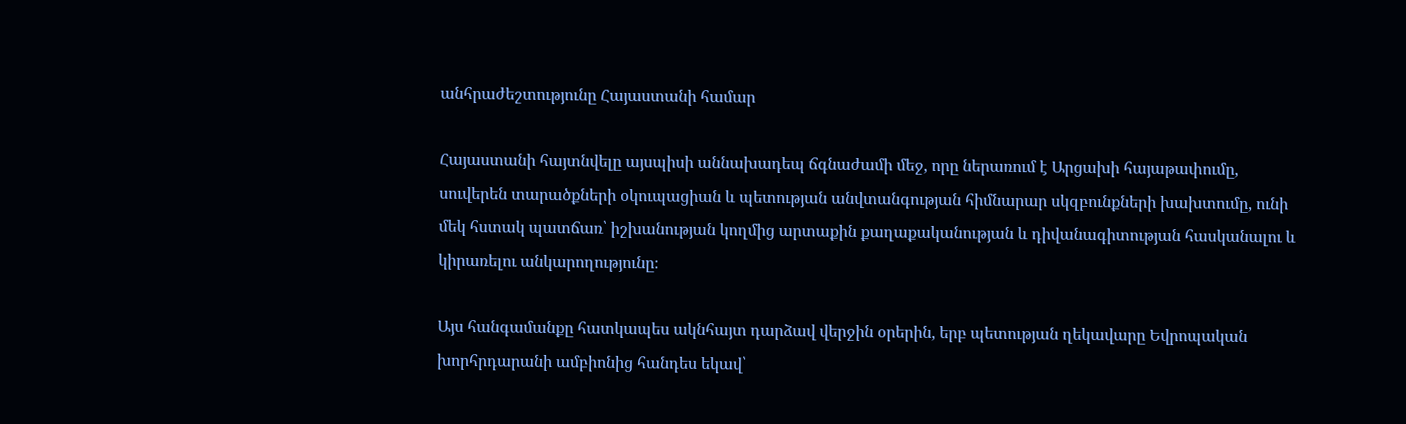անհրաժեշտությունը Հայաստանի համար

Հայաստանի հայտնվելը այսպիսի աննախադեպ ճգնաժամի մեջ, որը ներառում է Արցախի հայաթափումը, սուվերեն տարածքների օկուպացիան և պետության անվտանգության հիմնարար սկզբունքների խախտումը, ունի մեկ հստակ պատճառ՝ իշխանության կողմից արտաքին քաղաքականության և դիվանագիտության հասկանալու և կիրառելու անկարողությունը։

Այս հանգամանքը հատկապես ակնհայտ դարձավ վերջին օրերին, երբ պետության ղեկավարը Եվրոպական խորհրդարանի ամբիոնից հանդես եկավ՝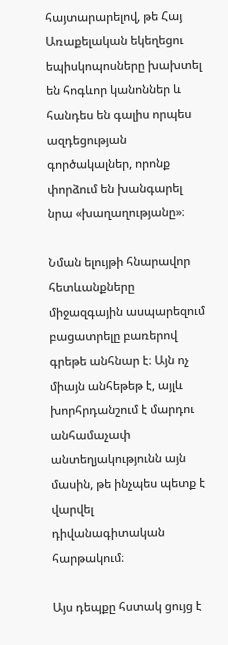հայտարարելով, թե Հայ Առաքելական եկեղեցու եպիսկոպոսները խախտել են հոգևոր կանոններ և հանդես են գալիս որպես ազդեցության գործակալներ, որոնք փորձում են խանգարել նրա «խաղաղությանը»։

Նման ելույթի հնարավոր հետևանքները միջազգային ասպարեզում բացատրելը բառերով գրեթե անհնար է։ Այն ոչ միայն անհեթեթ է, այլև խորհրդանշում է մարդու անհամաչափ անտեղյակությունն այն մասին, թե ինչպես պետք է վարվել դիվանագիտական հարթակում։

Այս դեպքը հստակ ցույց է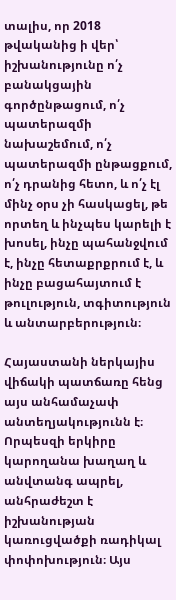տալիս, որ 2018 թվականից ի վեր՝ իշխանությունը ո՛չ բանակցային գործընթացում, ո՛չ պատերազմի նախաշեմում, ո՛չ պատերազմի ընթացքում, ո՛չ դրանից հետո, և ո՛չ էլ մինչ օրս չի հասկացել, թե որտեղ և ինչպես կարելի է խոսել, ինչը պահանջվում է, ինչը հետաքրքրում է, և ինչը բացահայտում է թուլություն, տգիտություն և անտարբերություն։

Հայաստանի ներկայիս վիճակի պատճառը հենց այս անհամաչափ անտեղյակությունն է։ Որպեսզի երկիրը կարողանա խաղաղ և անվտանգ ապրել, անհրաժեշտ է իշխանության կառուցվածքի ռադիկալ փոփոխություն։ Այս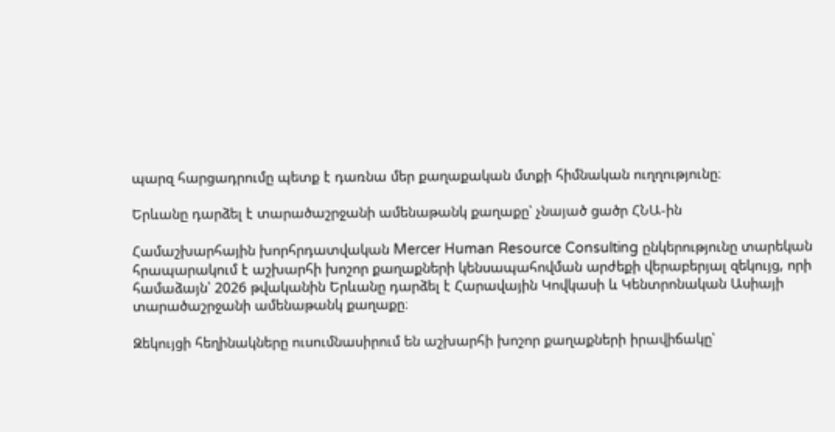պարզ հարցադրումը պետք է դառնա մեր քաղաքական մտքի հիմնական ուղղությունը։

Երևանը դարձել է տարածաշրջանի ամենաթանկ քաղաքը՝ չնայած ցածր ՀՆԱ-ին

Համաշխարհային խորհրդատվական Mercer Human Resource Consulting ընկերությունը տարեկան հրապարակում է աշխարհի խոշոր քաղաքների կենսապահովման արժեքի վերաբերյալ զեկույց, որի համաձայն՝ 2026 թվականին Երևանը դարձել է Հարավային Կովկասի և Կենտրոնական Ասիայի տարածաշրջանի ամենաթանկ քաղաքը։

Զեկույցի հեղինակները ուսումնասիրում են աշխարհի խոշոր քաղաքների իրավիճակը՝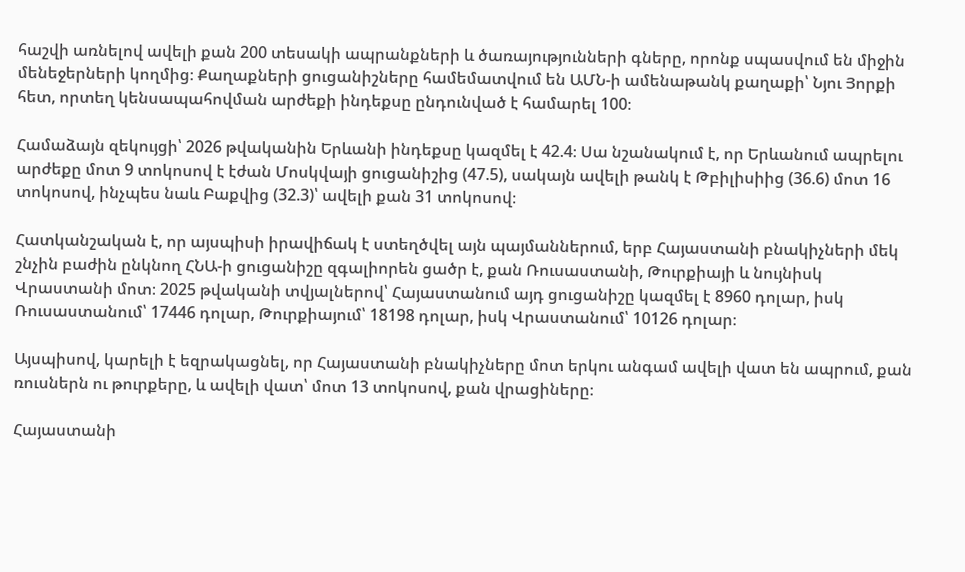հաշվի առնելով ավելի քան 200 տեսակի ապրանքների և ծառայությունների գները, որոնք սպասվում են միջին մենեջերների կողմից։ Քաղաքների ցուցանիշները համեմատվում են ԱՄՆ-ի ամենաթանկ քաղաքի՝ Նյու Յորքի հետ, որտեղ կենսապահովման արժեքի ինդեքսը ընդունված է համարել 100։

Համաձայն զեկույցի՝ 2026 թվականին Երևանի ինդեքսը կազմել է 42.4։ Սա նշանակում է, որ Երևանում ապրելու արժեքը մոտ 9 տոկոսով է էժան Մոսկվայի ցուցանիշից (47.5), սակայն ավելի թանկ է Թբիլիսիից (36.6) մոտ 16 տոկոսով, ինչպես նաև Բաքվից (32.3)՝ ավելի քան 31 տոկոսով։

Հատկանշական է, որ այսպիսի իրավիճակ է ստեղծվել այն պայմաններում, երբ Հայաստանի բնակիչների մեկ շնչին բաժին ընկնող ՀՆԱ-ի ցուցանիշը զգալիորեն ցածր է, քան Ռուսաստանի, Թուրքիայի և նույնիսկ Վրաստանի մոտ։ 2025 թվականի տվյալներով՝ Հայաստանում այդ ցուցանիշը կազմել է 8960 դոլար, իսկ Ռուսաստանում՝ 17446 դոլար, Թուրքիայում՝ 18198 դոլար, իսկ Վրաստանում՝ 10126 դոլար։

Այսպիսով, կարելի է եզրակացնել, որ Հայաստանի բնակիչները մոտ երկու անգամ ավելի վատ են ապրում, քան ռուսներն ու թուրքերը, և ավելի վատ՝ մոտ 13 տոկոսով, քան վրացիները։

Հայաստանի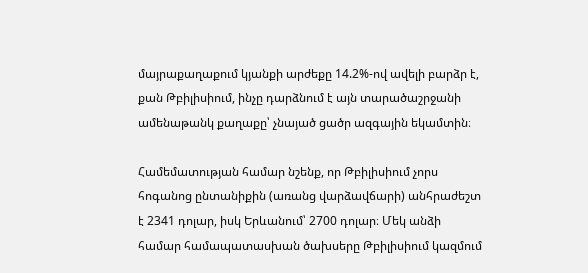մայրաքաղաքում կյանքի արժեքը 14.2%-ով ավելի բարձր է, քան Թբիլիսիում, ինչը դարձնում է այն տարածաշրջանի ամենաթանկ քաղաքը՝ չնայած ցածր ազգային եկամտին։

Համեմատության համար նշենք, որ Թբիլիսիում չորս հոգանոց ընտանիքին (առանց վարձավճարի) անհրաժեշտ է 2341 դոլար, իսկ Երևանում՝ 2700 դոլար։ Մեկ անձի համար համապատասխան ծախսերը Թբիլիսիում կազմում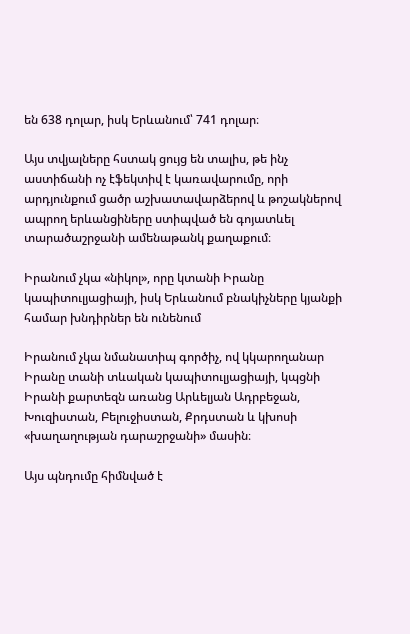են 638 դոլար, իսկ Երևանում՝ 741 դոլար։

Այս տվյալները հստակ ցույց են տալիս, թե ինչ աստիճանի ոչ էֆեկտիվ է կառավարումը, որի արդյունքում ցածր աշխատավարձերով և թոշակներով ապրող երևանցիները ստիպված են գոյատևել տարածաշրջանի ամենաթանկ քաղաքում։

Իրանում չկա «նիկոլ», որը կտանի Իրանը կապիտուլյացիայի, իսկ Երևանում բնակիչները կյանքի համար խնդիրներ են ունենում

Իրանում չկա նմանատիպ գործիչ, ով կկարողանար Իրանը տանի տևական կապիտուլյացիայի, կպցնի Իրանի քարտեզն առանց Արևելյան Ադրբեջան, Խուզիստան, Բելուջիստան, Քրդստան և կխոսի «խաղաղության դարաշրջանի» մասին։

Այս պնդումը հիմնված է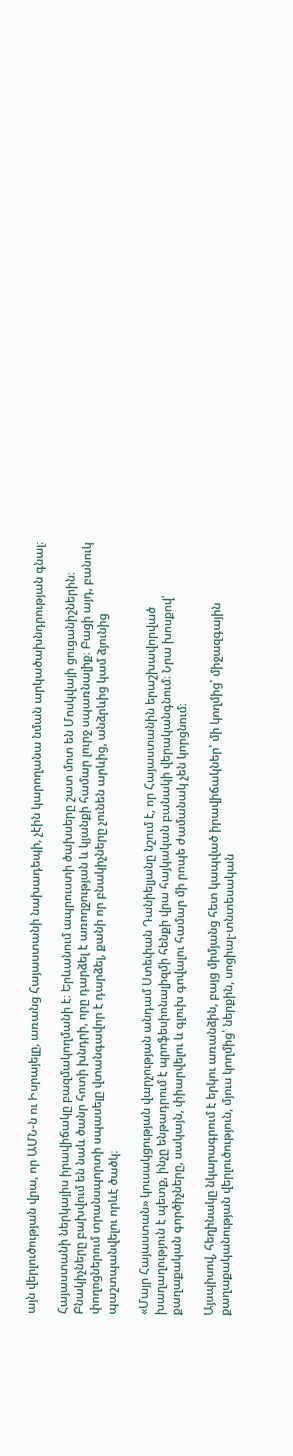այն վերլուծության վրա, որ ԱՄՆ-ն ու Իսրայելը, առանց Հայաստանի նախադեպի, չէին կարողանա նման արկածախնդրության գնալ։

Հայաստանի ներկայիս իրավիճակը բազմակողմանի է։ Երևանում ապրուստի ծախսերը շատ մոտ են Մոսկվայի ցուցանիշներին։ Բնակիչները բախվում են նաև ծանր հոտի խնդրի, որը դարձել է առողջության և կյանքի համար լուրջ սպառնալիք։ Բացի այդ, բանուկ փողոցներում տրանսպորտի սպասելը վտանգավոր է դարձել, քանի որ բնակիչները չունեն արևից, անձրևից կամ ձյունից պաշտպանվելու որևէ ծածկ։

«Մայր Հայաստան» կուսակցության վարչության անդամ Ստեփան Դանիելյանը նշում է, որ Հայաստանին երաշխավորված խաղաղություն է պետք, ինչը ենթադրում է պրոֆեսիոնալիզմի հենքի վրա հայկական բանակի վերականգնում։ Նրա խոսքով՝ քաղաքական գործիչները, սակայն, փիարվելու և գլուխ գովալու համար մի րոպե ժամանակ չեն կորցնում։

Այսպիսով, հեղինակը նկարագրում է երկու առանձին, բայց միմյանց հետ կապված իրավիճակներ՝ մի կողմից՝ միջազգային քաղաքականության վերլուծություն, մյուս կողմից՝ ներքին, սոցիալ-տնտեսական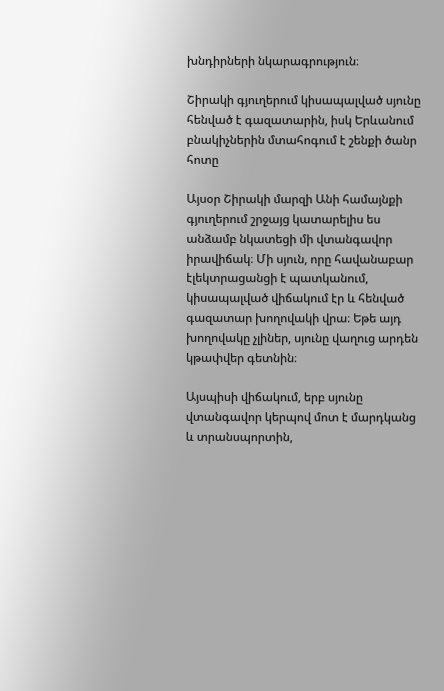խնդիրների նկարագրություն։

Շիրակի գյուղերում կիսապալված սյունը հենված է գազատարին, իսկ Երևանում բնակիչներին մտահոգում է շենքի ծանր հոտը

Այսօր Շիրակի մարզի Անի համայնքի գյուղերում շրջայց կատարելիս ես անձամբ նկատեցի մի վտանգավոր իրավիճակ։ Մի սյուն, որը հավանաբար էլեկտրացանցի է պատկանում, կիսապալված վիճակում էր և հենված գազատար խողովակի վրա։ Եթե այդ խողովակը չլիներ, սյունը վաղուց արդեն կթափվեր գետնին։

Այսպիսի վիճակում, երբ սյունը վտանգավոր կերպով մոտ է մարդկանց և տրանսպորտին,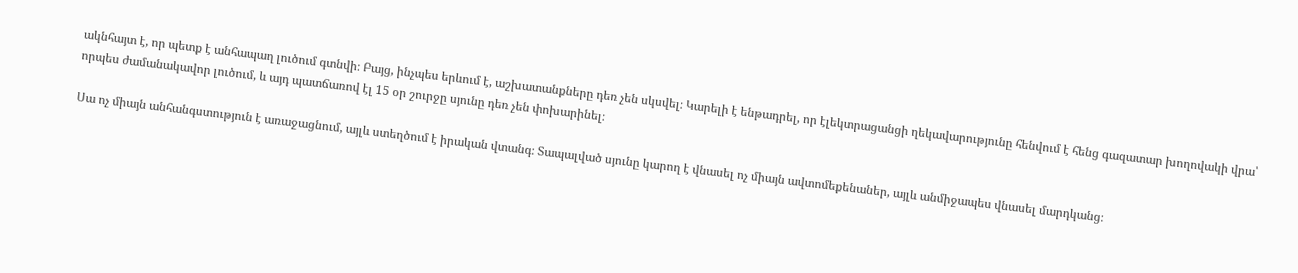ակնհայտ է, որ պետք է անհապաղ լուծում գտնվի։ Բայց, ինչպես երևում է, աշխատանքները դեռ չեն սկսվել։ Կարելի է ենթադրել, որ էլեկտրացանցի ղեկավարությունը հենվում է հենց գազատար խողովակի վրա՝ որպես ժամանակավոր լուծում, և այդ պատճառով էլ 15 օր շուրջը սյունը դեռ չեն փոխարինել։

Սա ոչ միայն անհանգստություն է առաջացնում, այլև ստեղծում է իրական վտանգ։ Տապալված սյունը կարող է վնասել ոչ միայն ավտոմեքենաներ, այլև անմիջապես վնասել մարդկանց։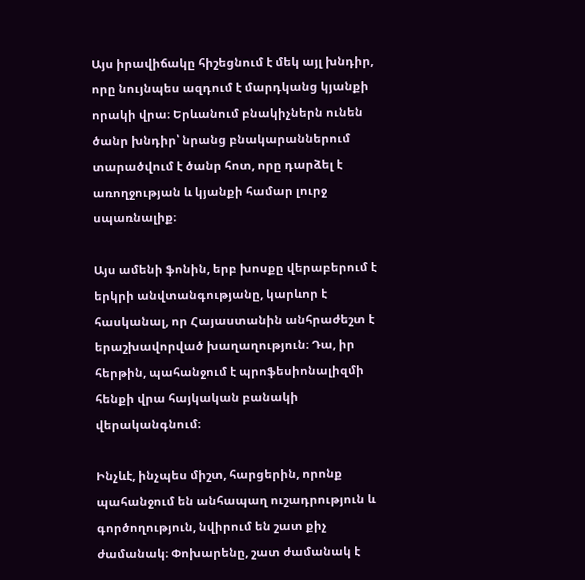Այս իրավիճակը հիշեցնում է մեկ այլ խնդիր, որը նույնպես ազդում է մարդկանց կյանքի որակի վրա։ Երևանում բնակիչներն ունեն ծանր խնդիր՝ նրանց բնակարաններում տարածվում է ծանր հոտ, որը դարձել է առողջության և կյանքի համար լուրջ սպառնալիք։

Այս ամենի ֆոնին, երբ խոսքը վերաբերում է երկրի անվտանգությանը, կարևոր է հասկանալ, որ Հայաստանին անհրաժեշտ է երաշխավորված խաղաղություն։ Դա, իր հերթին, պահանջում է պրոֆեսիոնալիզմի հենքի վրա հայկական բանակի վերականգնում։

Ինչևէ, ինչպես միշտ, հարցերին, որոնք պահանջում են անհապաղ ուշադրություն և գործողություն, նվիրում են շատ քիչ ժամանակ։ Փոխարենը, շատ ժամանակ է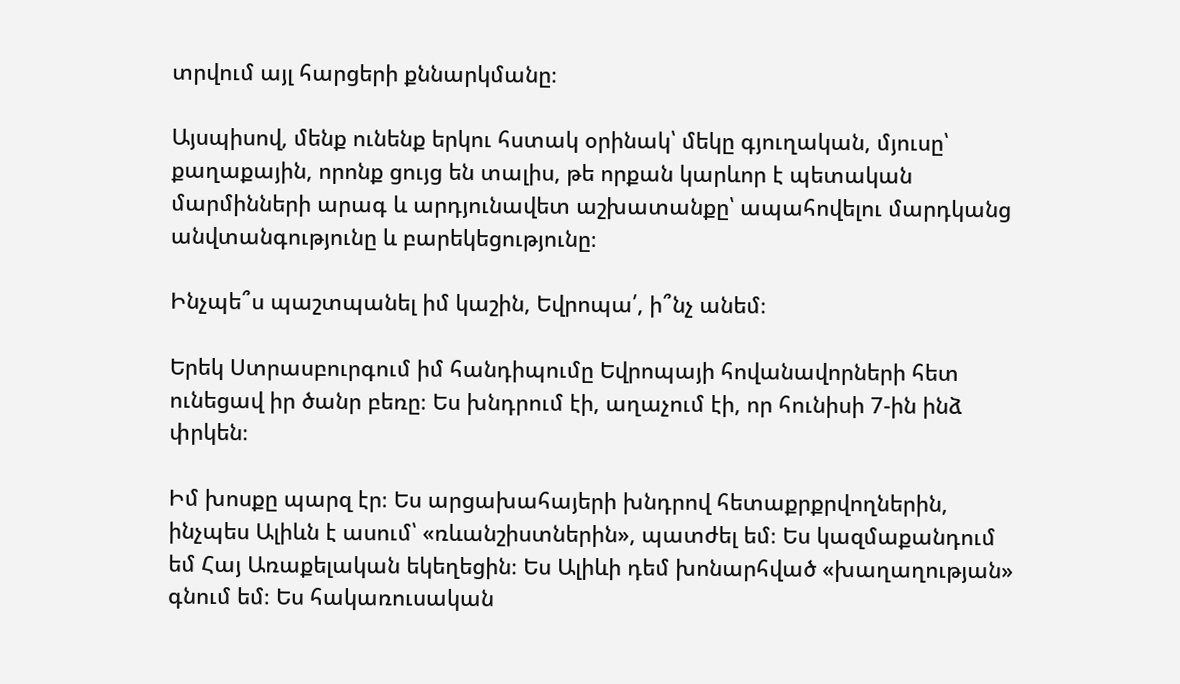տրվում այլ հարցերի քննարկմանը։

Այսպիսով, մենք ունենք երկու հստակ օրինակ՝ մեկը գյուղական, մյուսը՝ քաղաքային, որոնք ցույց են տալիս, թե որքան կարևոր է պետական մարմինների արագ և արդյունավետ աշխատանքը՝ ապահովելու մարդկանց անվտանգությունը և բարեկեցությունը։

Ինչպե՞ս պաշտպանել իմ կաշին, Եվրոպա՛, ի՞նչ անեմ։

Երեկ Ստրասբուրգում իմ հանդիպումը Եվրոպայի հովանավորների հետ ունեցավ իր ծանր բեռը։ Ես խնդրում էի, աղաչում էի, որ հունիսի 7-ին ինձ փրկեն։

Իմ խոսքը պարզ էր։ Ես արցախահայերի խնդրով հետաքրքրվողներին, ինչպես Ալիևն է ասում՝ «ռևանշիստներին», պատժել եմ։ Ես կազմաքանդում եմ Հայ Առաքելական եկեղեցին։ Ես Ալիևի դեմ խոնարհված «խաղաղության» գնում եմ։ Ես հակառուսական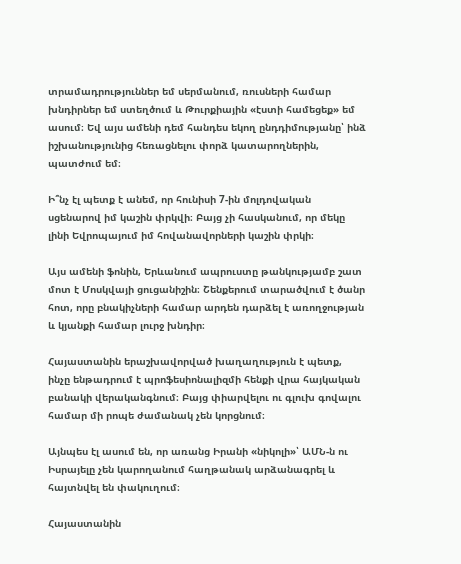տրամադրություններ եմ սերմանում, ռուսների համար խնդիրներ եմ ստեղծում և Թուրքիային «էստի համեցեք» եմ ասում։ Եվ այս ամենի դեմ հանդես եկող ընդդիմությանը՝ ինձ իշխանությունից հեռացնելու փորձ կատարողներին, պատժում եմ։

Ի՞նչ էլ պետք է անեմ, որ հունիսի 7-ին մոլդովական սցենարով իմ կաշին փրկվի։ Բայց չի հասկանում, որ մեկը լինի Եվրոպայում իմ հովանավորների կաշին փրկի։

Այս ամենի ֆոնին, Երևանում ապրուստը թանկությամբ շատ մոտ է Մոսկվայի ցուցանիշին։ Շենքերում տարածվում է ծանր հոտ, որը բնակիչների համար արդեն դարձել է առողջության և կյանքի համար լուրջ խնդիր։

Հայաստանին երաշխավորված խաղաղություն է պետք, ինչը ենթադրում է պրոֆեսիոնալիզմի հենքի վրա հայկական բանակի վերականգնում։ Բայց փիարվելու ու գլուխ գովալու համար մի րոպե ժամանակ չեն կորցնում։

Այնպես էլ ասում են, որ առանց Իրանի «նիկոլի»՝ ԱՄՆ-ն ու Իսրայելը չեն կարողանում հաղթանակ արձանագրել և հայտնվել են փակուղում։

Հայաստանին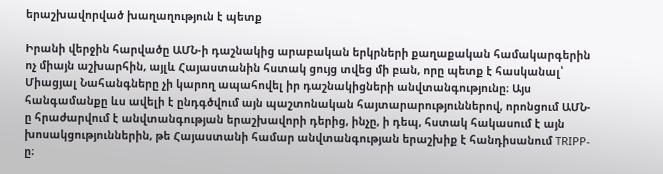երաշխավորված խաղաղություն է պետք

Իրանի վերջին հարվածը ԱՄՆ-ի դաշնակից արաբական երկրների քաղաքական համակարգերին ոչ միայն աշխարհին, այլև Հայաստանին հստակ ցույց տվեց մի բան, որը պետք է հասկանալ՝ Միացյալ Նահանգները չի կարող ապահովել իր դաշնակիցների անվտանգությունը։ Այս հանգամանքը ևս ավելի է ընդգծվում այն պաշտոնական հայտարարություններով, որոնցում ԱՄՆ-ը հրաժարվում է անվտանգության երաշխավորի դերից, ինչը, ի դեպ, հստակ հակասում է այն խոսակցություններին, թե Հայաստանի համար անվտանգության երաշխիք է հանդիսանում TRIPP-ը։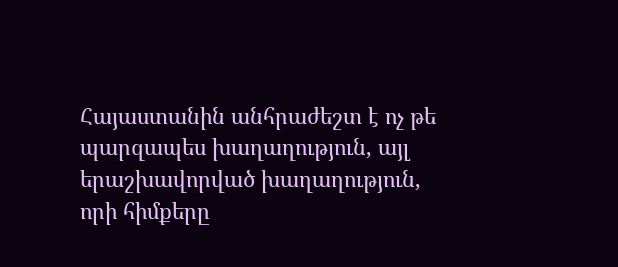Հայաստանին անհրաժեշտ է ոչ թե պարզապես խաղաղություն, այլ երաշխավորված խաղաղություն, որի հիմքերը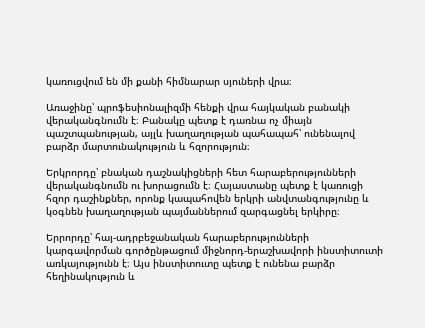կառուցվում են մի քանի հիմնարար սյուների վրա։

Առաջինը՝ պրոֆեսիոնալիզմի հենքի վրա հայկական բանակի վերականգնումն է։ Բանակը պետք է դառնա ոչ միայն պաշտպանության, այլև խաղաղության պահապահ՝ ունենալով բարձր մարտունակություն և հզորություն։

Երկրորդը՝ բնական դաշնակիցների հետ հարաբերությունների վերականգնումն ու խորացումն է։ Հայաստանը պետք է կառուցի հզոր դաշինքներ, որոնք կապահովեն երկրի անվտանգությունը և կօգնեն խաղաղության պայմաններում զարգացնել երկիրը։

Երրորդը՝ հայ-ադրբեջանական հարաբերությունների կարգավորման գործընթացում միջնորդ-երաշխավորի ինստիտուտի առկայությունն է։ Այս ինստիտուտը պետք է ունենա բարձր հեղինակություն և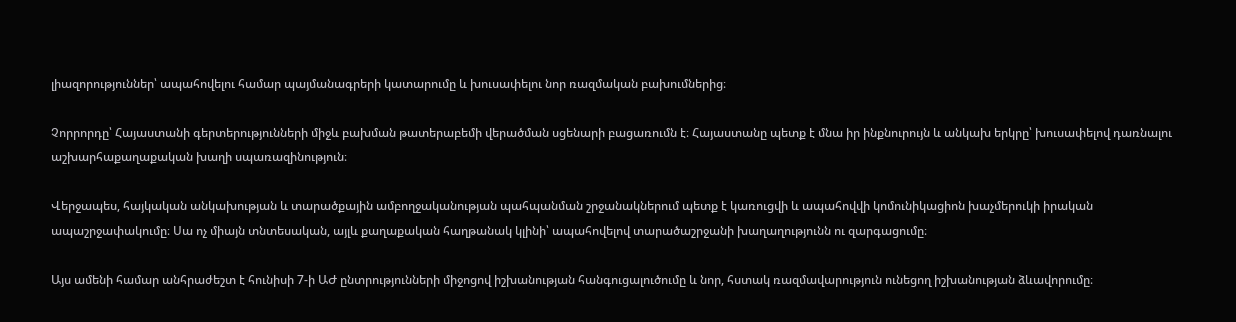լիազորություններ՝ ապահովելու համար պայմանագրերի կատարումը և խուսափելու նոր ռազմական բախումներից։

Չորրորդը՝ Հայաստանի գերտերությունների միջև բախման թատերաբեմի վերածման սցենարի բացառումն է։ Հայաստանը պետք է մնա իր ինքնուրույն և անկախ երկրը՝ խուսափելով դառնալու աշխարհաքաղաքական խաղի սպառազինություն։

Վերջապես, հայկական անկախության և տարածքային ամբողջականության պահպանման շրջանակներում պետք է կառուցվի և ապահովվի կոմունիկացիոն խաչմերուկի իրական ապաշրջափակումը։ Սա ոչ միայն տնտեսական, այլև քաղաքական հաղթանակ կլինի՝ ապահովելով տարածաշրջանի խաղաղությունն ու զարգացումը։

Այս ամենի համար անհրաժեշտ է հունիսի 7-ի ԱԺ ընտրությունների միջոցով իշխանության հանգուցալուծումը և նոր, հստակ ռազմավարություն ունեցող իշխանության ձևավորումը։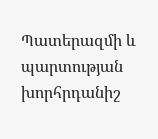Պատերազմի և պարտության խորհրդանիշ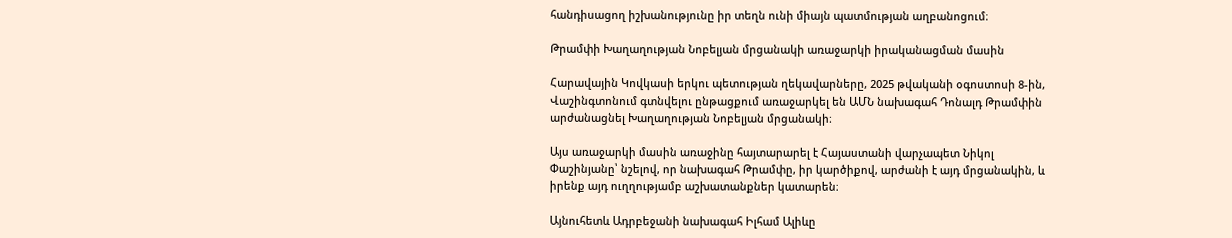հանդիսացող իշխանությունը իր տեղն ունի միայն պատմության աղբանոցում։

Թրամփի Խաղաղության Նոբելյան մրցանակի առաջարկի իրականացման մասին

Հարավային Կովկասի երկու պետության ղեկավարները, 2025 թվականի օգոստոսի 8-ին, Վաշինգտոնում գտնվելու ընթացքում առաջարկել են ԱՄՆ նախագահ Դոնալդ Թրամփին արժանացնել Խաղաղության Նոբելյան մրցանակի։

Այս առաջարկի մասին առաջինը հայտարարել է Հայաստանի վարչապետ Նիկոլ Փաշինյանը՝ նշելով, որ նախագահ Թրամփը, իր կարծիքով, արժանի է այդ մրցանակին, և իրենք այդ ուղղությամբ աշխատանքներ կատարեն։

Այնուհետև Ադրբեջանի նախագահ Իլհամ Ալիևը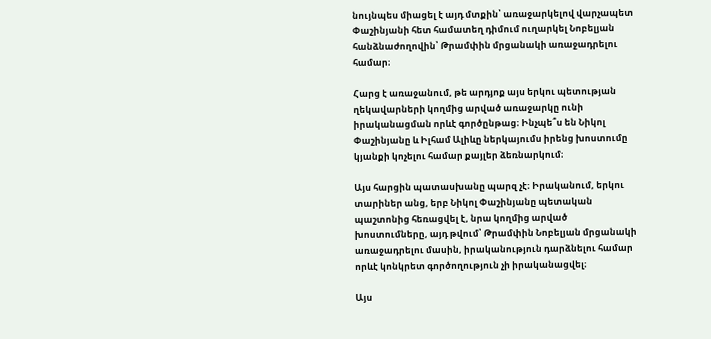նույնպես միացել է այդ մտքին՝ առաջարկելով վարչապետ Փաշինյանի հետ համատեղ դիմում ուղարկել Նոբելյան հանձնաժողովին՝ Թրամփին մրցանակի առաջադրելու համար։

Հարց է առաջանում, թե արդյոք այս երկու պետության ղեկավարների կողմից արված առաջարկը ունի իրականացման որևէ գործընթաց։ Ինչպե՞ս են Նիկոլ Փաշինյանը և Իլհամ Ալիևը ներկայումս իրենց խոստումը կյանքի կոչելու համար քայլեր ձեռնարկում։

Այս հարցին պատասխանը պարզ չէ։ Իրականում, երկու տարիներ անց, երբ Նիկոլ Փաշինյանը պետական պաշտոնից հեռացվել է, նրա կողմից արված խոստումները, այդ թվում՝ Թրամփին Նոբելյան մրցանակի առաջադրելու մասին, իրականություն դարձնելու համար որևէ կոնկրետ գործողություն չի իրականացվել։

Այս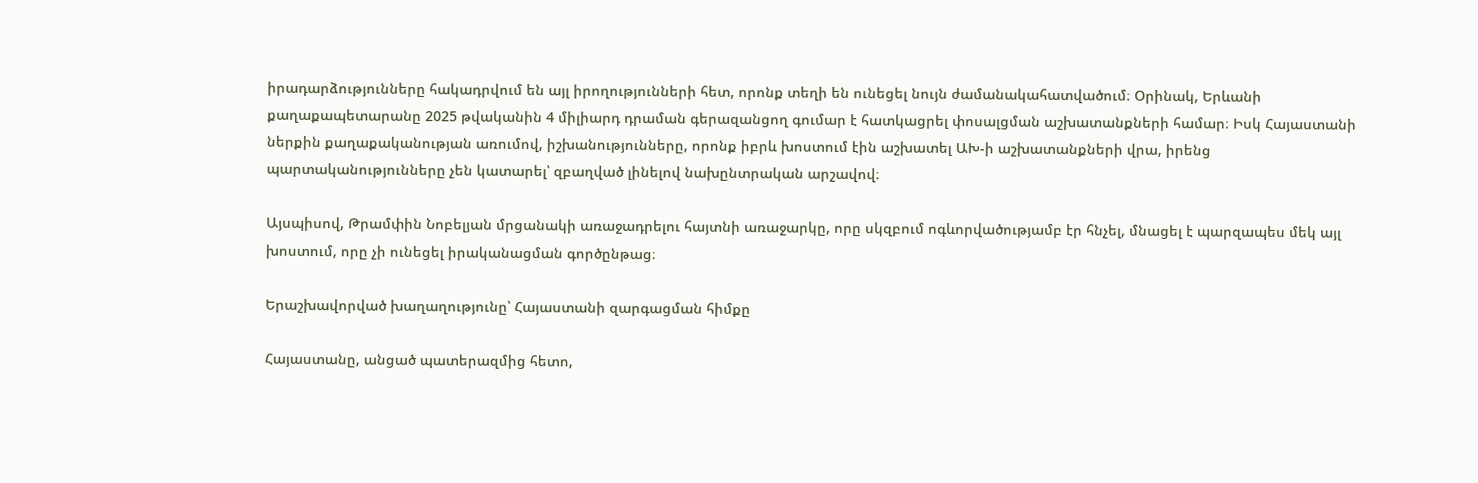իրադարձությունները հակադրվում են այլ իրողությունների հետ, որոնք տեղի են ունեցել նույն ժամանակահատվածում։ Օրինակ, Երևանի քաղաքապետարանը 2025 թվականին 4 միլիարդ դրաման գերազանցող գումար է հատկացրել փոսալցման աշխատանքների համար։ Իսկ Հայաստանի ներքին քաղաքականության առումով, իշխանությունները, որոնք իբրև խոստում էին աշխատել ԱԽ-ի աշխատանքների վրա, իրենց պարտականությունները չեն կատարել՝ զբաղված լինելով նախընտրական արշավով։

Այսպիսով, Թրամփին Նոբելյան մրցանակի առաջադրելու հայտնի առաջարկը, որը սկզբում ոգևորվածությամբ էր հնչել, մնացել է պարզապես մեկ այլ խոստում, որը չի ունեցել իրականացման գործընթաց։

Երաշխավորված խաղաղությունը՝ Հայաստանի զարգացման հիմքը

Հայաստանը, անցած պատերազմից հետո,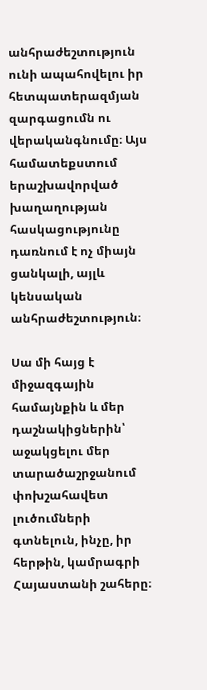անհրաժեշտություն ունի ապահովելու իր հետպատերազմյան զարգացումն ու վերականգնումը։ Այս համատեքստում երաշխավորված խաղաղության հասկացությունը դառնում է ոչ միայն ցանկալի, այլև կենսական անհրաժեշտություն։

Սա մի հայց է միջազգային համայնքին և մեր դաշնակիցներին՝ աջակցելու մեր տարածաշրջանում փոխշահավետ լուծումների գտնելուն, ինչը, իր հերթին, կամրագրի Հայաստանի շահերը։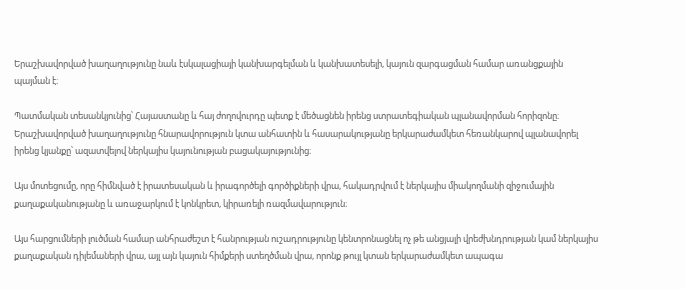Երաշխավորված խաղաղությունը նաև էսկալացիայի կանխարգելման և կանխատեսելի, կայուն զարգացման համար առանցքային պայման է։

Պատմական տեսանկյունից՝ Հայաստանը և հայ ժողովուրդը պետք է մեծացնեն իրենց ստրատեգիական պլանավորման հորիզոնը։ Երաշխավորված խաղաղությունը հնարավորություն կտա անհատին և հասարակությանը երկարաժամկետ հեռանկարով պլանավորել իրենց կյանքը՝ ազատվելով ներկայիս կայունության բացակայությունից։

Այս մոտեցումը, որը հիմնված է իրատեսական և իրագործելի գործիքների վրա, հակադրվում է ներկայիս միակողմանի զիջումային քաղաքականությանը և առաջարկում է կոնկրետ, կիրառելի ռազմավարություն։

Այս հարցումների լուծման համար անհրաժեշտ է հանրության ուշադրությունը կենտրոնացնել ոչ թե անցյալի վրեժխնդրության կամ ներկայիս քաղաքական դիլեմաների վրա, այլ այն կայուն հիմքերի ստեղծման վրա, որոնք թույլ կտան երկարաժամկետ ապագա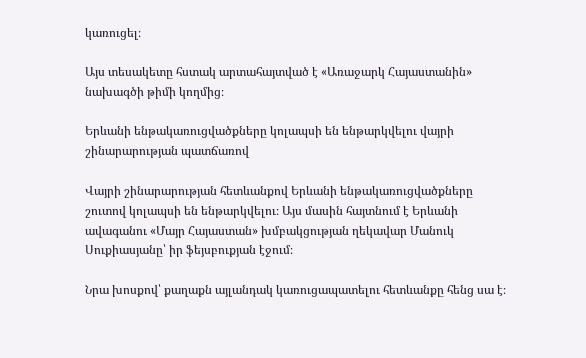կառուցել։

Այս տեսակետը հստակ արտահայտված է «Առաջարկ Հայաստանին» նախագծի թիմի կողմից։

Երևանի ենթակառուցվածքները կոլապսի են ենթարկվելու վայրի շինարարության պատճառով

Վայրի շինարարության հետևանքով Երևանի ենթակառուցվածքները շուտով կոլապսի են ենթարկվելու։ Այս մասին հայտնում է Երևանի ավագանու «Մայր Հայաստան» խմբակցության ղեկավար Մանուկ Սուքիասյանը՝ իր ֆեյսբուքյան էջում։

Նրա խոսքով՝ քաղաքն այլանդակ կառուցապատելու հետևանքը հենց սա է։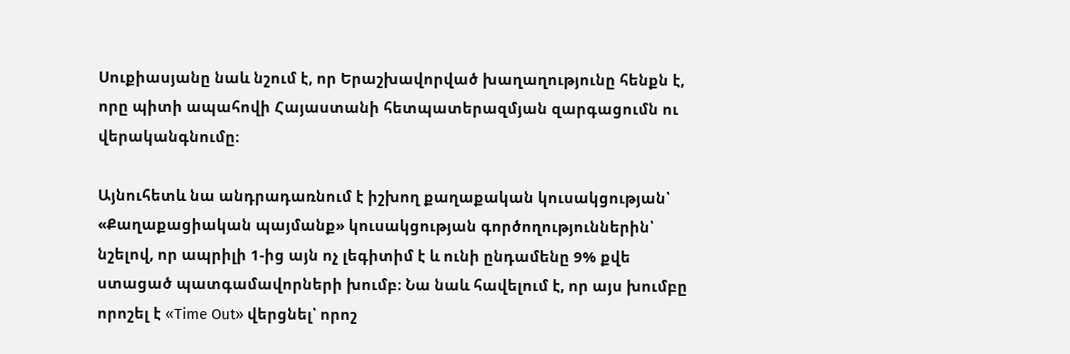Սուքիասյանը նաև նշում է, որ Երաշխավորված խաղաղությունը հենքն է, որը պիտի ապահովի Հայաստանի հետպատերազմյան զարգացումն ու վերականգնումը։

Այնուհետև նա անդրադառնում է իշխող քաղաքական կուսակցության՝ «Քաղաքացիական պայմանք» կուսակցության գործողություններին՝ նշելով, որ ապրիլի 1-ից այն ոչ լեգիտիմ է և ունի ընդամենը 9% քվե ստացած պատգամավորների խումբ։ Նա նաև հավելում է, որ այս խումբը որոշել է «Time Out» վերցնել՝ որոշ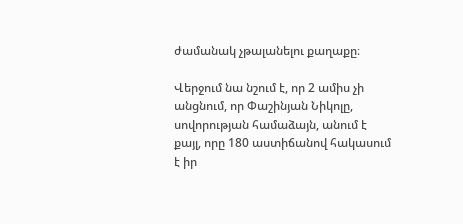ժամանակ չթալանելու քաղաքը։

Վերջում նա նշում է, որ 2 ամիս չի անցնում, որ Փաշինյան Նիկոլը, սովորության համաձայն, անում է քայլ, որը 180 աստիճանով հակասում է իր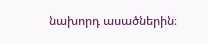նախորդ ասածներին։